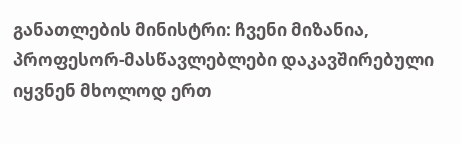განათლების მინისტრი: ჩვენი მიზანია, პროფესორ-მასწავლებლები დაკავშირებული იყვნენ მხოლოდ ერთ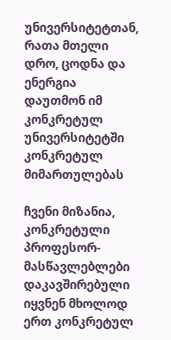უნივერსიტეტთან, რათა მთელი დრო, ცოდნა და ენერგია დაუთმონ იმ კონკრეტულ უნივერსიტეტში კონკრეტულ მიმართულებას

ჩვენი მიზანია, კონკრეტული პროფესორ-მასწავლებლები დაკავშირებული იყვნენ მხოლოდ ერთ კონკრეტულ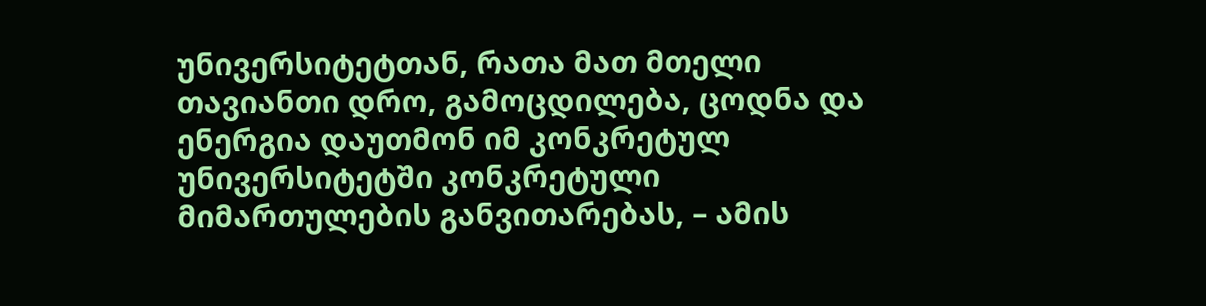უნივერსიტეტთან, რათა მათ მთელი თავიანთი დრო, გამოცდილება, ცოდნა და ენერგია დაუთმონ იმ კონკრეტულ უნივერსიტეტში კონკრეტული მიმართულების განვითარებას, – ამის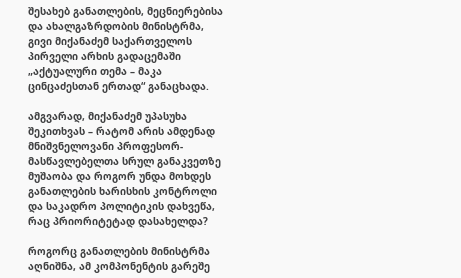შესახებ განათლების, მეცნიერებისა და ახალგაზრდობის მინისტრმა, გივი მიქანაძემ საქართველოს პირველი არხის გადაცემაში „აქტუალური თემა – მაკა ცინცაძესთან ერთად“ განაცხადა.

ამგვარად, მიქანაძემ უპასუხა შეკითხვას – რატომ არის ამდენად მნიშვნელოვანი პროფესორ-მასწავლებელთა სრულ განაკვეთზე მუშაობა და როგორ უნდა მოხდეს განათლების ხარისხის კონტროლი და საკადრო პოლიტიკის დახვეწა, რაც პრიორიტეტად დასახელდა?

როგორც განათლების მინისტრმა აღნიშნა, ამ კომპონენტის გარეშე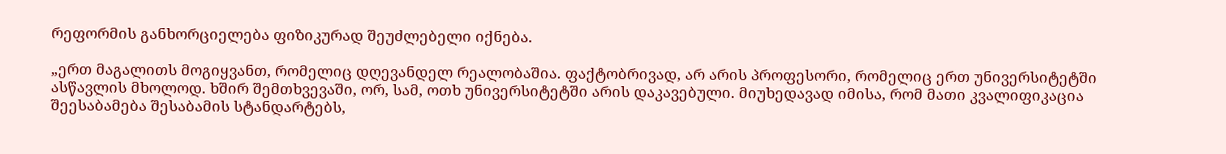რეფორმის განხორციელება ფიზიკურად შეუძლებელი იქნება.

„ერთ მაგალითს მოგიყვანთ, რომელიც დღევანდელ რეალობაშია. ფაქტობრივად, არ არის პროფესორი, რომელიც ერთ უნივერსიტეტში ასწავლის მხოლოდ. ხშირ შემთხვევაში, ორ, სამ, ოთხ უნივერსიტეტში არის დაკავებული. მიუხედავად იმისა, რომ მათი კვალიფიკაცია შეესაბამება შესაბამის სტანდარტებს,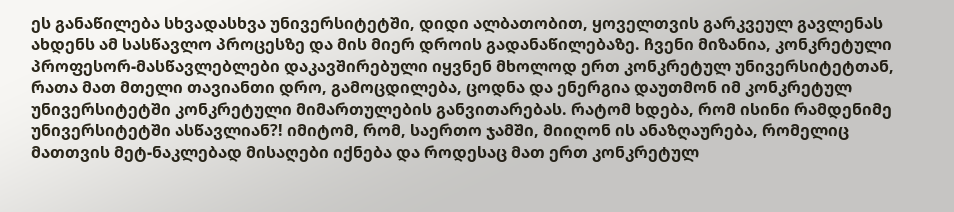ეს განაწილება სხვადასხვა უნივერსიტეტში, დიდი ალბათობით, ყოველთვის გარკვეულ გავლენას ახდენს ამ სასწავლო პროცესზე და მის მიერ დროის გადანაწილებაზე. ჩვენი მიზანია, კონკრეტული პროფესორ-მასწავლებლები დაკავშირებული იყვნენ მხოლოდ ერთ კონკრეტულ უნივერსიტეტთან, რათა მათ მთელი თავიანთი დრო, გამოცდილება, ცოდნა და ენერგია დაუთმონ იმ კონკრეტულ უნივერსიტეტში კონკრეტული მიმართულების განვითარებას. რატომ ხდება, რომ ისინი რამდენიმე უნივერსიტეტში ასწავლიან?! იმიტომ, რომ, საერთო ჯამში, მიიღონ ის ანაზღაურება, რომელიც მათთვის მეტ-ნაკლებად მისაღები იქნება და როდესაც მათ ერთ კონკრეტულ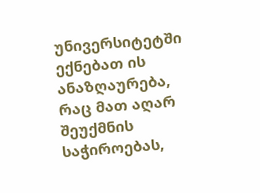უნივერსიტეტში ექნებათ ის ანაზღაურება, რაც მათ აღარ შეუქმნის საჭიროებას,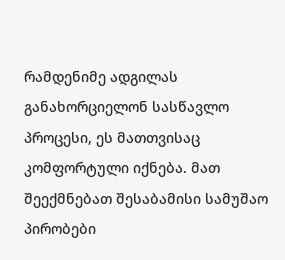რამდენიმე ადგილას განახორციელონ სასწავლო პროცესი, ეს მათთვისაც კომფორტული იქნება. მათ შეექმნებათ შესაბამისი სამუშაო პირობები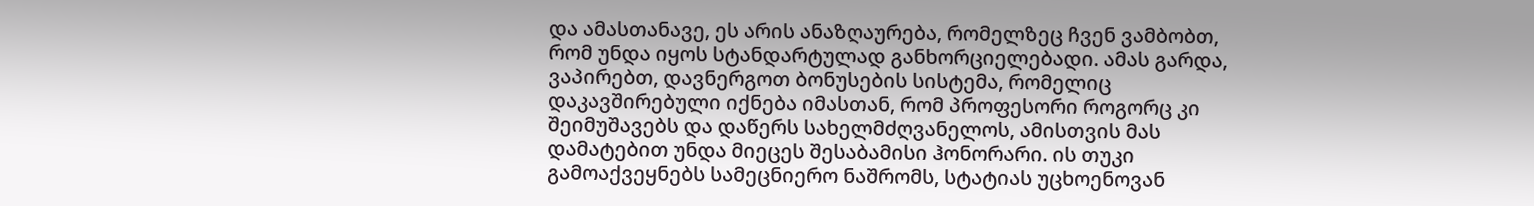და ამასთანავე, ეს არის ანაზღაურება, რომელზეც ჩვენ ვამბობთ, რომ უნდა იყოს სტანდარტულად განხორციელებადი. ამას გარდა, ვაპირებთ, დავნერგოთ ბონუსების სისტემა, რომელიც დაკავშირებული იქნება იმასთან, რომ პროფესორი როგორც კი შეიმუშავებს და დაწერს სახელმძღვანელოს, ამისთვის მას დამატებით უნდა მიეცეს შესაბამისი ჰონორარი. ის თუკი გამოაქვეყნებს სამეცნიერო ნაშრომს, სტატიას უცხოენოვან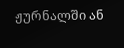ჟურნალში ან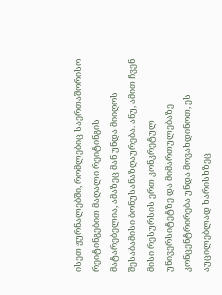ისეთ ჟურნალებში, რომლებიც საერთაშორისო რეიტინგებით მაღალი რეიტინგის მატარებელია, ამაზეც მან უნდა მიიღოს შესაბამისი ბონუსანაზღაურება. ანუ, ამით ჩვენ მისი რესურსის ერთ კონკრეტულ უნივერსიტეტზე და მიმართულებაზე კონცენტრირება უნდა მოვახდინოთ, ეს აუცილებლად ხარისხზეც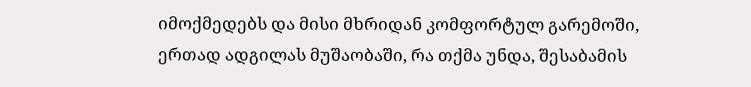იმოქმედებს და მისი მხრიდან კომფორტულ გარემოში, ერთად ადგილას მუშაობაში, რა თქმა უნდა, შესაბამის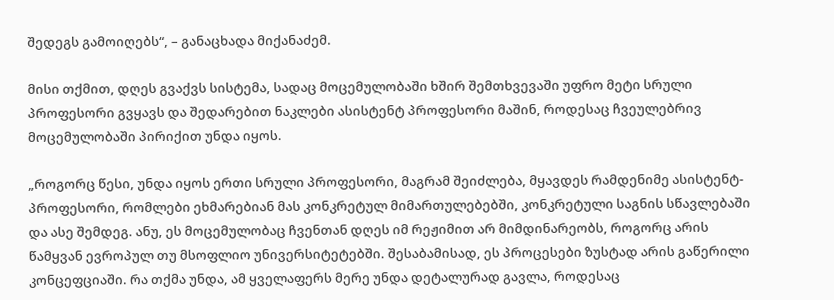შედეგს გამოიღებს“, – განაცხადა მიქანაძემ.

მისი თქმით, დღეს გვაქვს სისტემა, სადაც მოცემულობაში ხშირ შემთხვევაში უფრო მეტი სრული პროფესორი გვყავს და შედარებით ნაკლები ასისტენტ პროფესორი მაშინ, როდესაც ჩვეულებრივ მოცემულობაში პირიქით უნდა იყოს.

„როგორც წესი, უნდა იყოს ერთი სრული პროფესორი, მაგრამ შეიძლება, მყავდეს რამდენიმე ასისტენტ-პროფესორი, რომლები ეხმარებიან მას კონკრეტულ მიმართულებებში, კონკრეტული საგნის სწავლებაში და ასე შემდეგ. ანუ, ეს მოცემულობაც ჩვენთან დღეს იმ რეჟიმით არ მიმდინარეობს, როგორც არის წამყვან ევროპულ თუ მსოფლიო უნივერსიტეტებში. შესაბამისად, ეს პროცესები ზუსტად არის გაწერილი კონცეფციაში. რა თქმა უნდა, ამ ყველაფერს მერე უნდა დეტალურად გავლა, როდესაც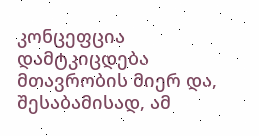კონცეფცია დამტკიცდება მთავრობის მიერ და, შესაბამისად, ამ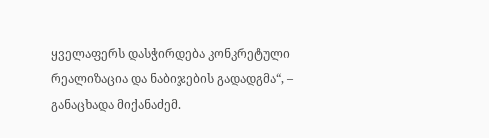ყველაფერს დასჭირდება კონკრეტული რეალიზაცია და ნაბიჯების გადადგმა“, – განაცხადა მიქანაძემ.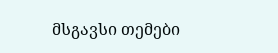მსგავსი თემები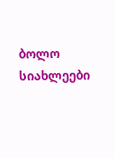ბოლო სიახლეები